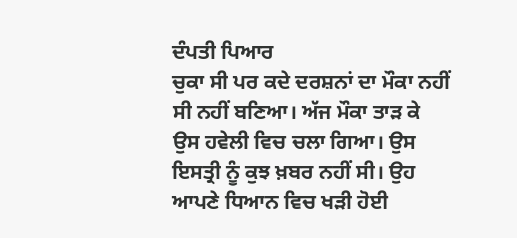ਦੰਪਤੀ ਪਿਆਰ
ਚੁਕਾ ਸੀ ਪਰ ਕਦੇ ਦਰਸ਼ਨਾਂ ਦਾ ਮੌਕਾ ਨਹੀਂ ਸੀ ਨਹੀਂ ਬਣਿਆ। ਅੱਜ ਮੌਕਾ ਤਾੜ ਕੇ ਉਸ ਹਵੇਲੀ ਵਿਚ ਚਲਾ ਗਿਆ। ਉਸ ਇਸਤ੍ਰੀ ਨੂੰ ਕੁਝ ਖ਼ਬਰ ਨਹੀਂ ਸੀ। ਉਹ ਆਪਣੇ ਧਿਆਨ ਵਿਚ ਖੜੀ ਹੋਈ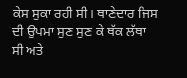ਕੇਸ ਸੁਕਾ ਰਹੀ ਸੀ। ਥਾਣੇਦਾਰ ਜਿਸ ਦੀ ਉਪਮਾ ਸੁਣ ਸੁਣ ਕੇ ਥੱਕ ਲੱਥਾ ਸੀ ਅਤੇ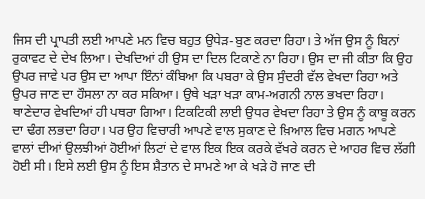ਜਿਸ ਦੀ ਪ੍ਰਾਪਤੀ ਲਈ ਆਪਣੇ ਮਨ ਵਿਚ ਬਹੁਤ ਉਧੇੜ-ਬੁਣ ਕਰਦਾ ਰਿਹਾ। ਤੇ ਅੱਜ ਉਸ ਨੂੰ ਬਿਨਾਂ ਰੁਕਾਵਟ ਦੇ ਦੇਖ ਲਿਆ। ਦੇਖਦਿਆਂ ਹੀ ਉਸ ਦਾ ਦਿਲ ਟਿਕਾਣੇ ਨਾ ਰਿਹਾ। ਉਸ ਦਾ ਜੀ ਕੀਤਾ ਕਿ ਉਹ ਉਪਰ ਜਾਵੇ ਪਰ ਉਸ ਦਾ ਆਪਾ ਇੰਨਾਂ ਕੰਬਿਆ ਕਿ ਪਬਰਾ ਕੇ ਉਸ ਸੁੰਦਰੀ ਵੱਲ ਵੇਖਦਾ ਰਿਹਾ ਅਤੇ ਉਪਰ ਜਾਣ ਦਾ ਹੌਸਲਾ ਨਾ ਕਰ ਸਕਿਆ। ਉਥੇ ਖੜਾ ਖੜਾ ਕਾਮ-ਅਗਨੀ ਨਾਲ ਭਖਦਾ ਰਿਹਾ।
ਥਾਣੇਦਾਰ ਵੇਖਦਿਆਂ ਹੀ ਪਥਰਾ ਗਿਆ। ਟਿਕਟਿਕੀ ਲਾਈ ਉਧਰ ਵੇਖਦਾ ਰਿਹਾ ਤੇ ਉਸ ਨੂੰ ਕਾਬੂ ਕਰਨ ਦਾ ਢੰਗ ਲਭਦਾ ਰਿਹਾ। ਪਰ ਉਹ ਵਿਚਾਰੀ ਆਪਣੇ ਵਾਲ ਸੁਕਾਣ ਦੇ ਖ਼ਿਆਲ ਵਿਚ ਮਗਨ ਆਪਣੇ ਵਾਲਾਂ ਦੀਆਂ ਉਲਝੀਆਂ ਹੋਈਆਂ ਲਿਟਾਂ ਦੇ ਵਾਲ ਇਕ ਇਕ ਕਰਕੇ ਵੱਖਰੇ ਕਰਨ ਦੇ ਆਹਰ ਵਿਚ ਲੱਗੀ ਹੋਈ ਸੀ। ਇਸੇ ਲਈ ਉਸ ਨੂੰ ਇਸ ਸ਼ੈਤਾਨ ਦੇ ਸਾਮਣੇ ਆ ਕੇ ਖੜੇ ਹੋ ਜਾਣ ਦੀ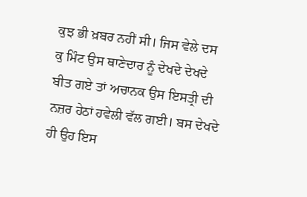ਕੁਝ ਭੀ ਖ਼ਬਰ ਨਹੀਂ ਸੀ। ਜਿਸ ਵੇਲੇ ਦਸ ਕੁ ਮਿੰਟ ਉਸ ਥਾਣੇਦਾਰ ਨੂੰ ਦੇਖਦੇ ਦੇਖਦੇ ਬੀਤ ਗਏ ਤਾਂ ਅਚਾਨਕ ਉਸ ਇਸਤ੍ਰੀ ਦੀ ਨਜ਼ਰ ਹੇਠਾਂ ਹਵੇਲੀ ਵੱਲ ਗਈ। ਬਸ ਦੇਖਦੇ ਹੀ ਉਹ ਇਸ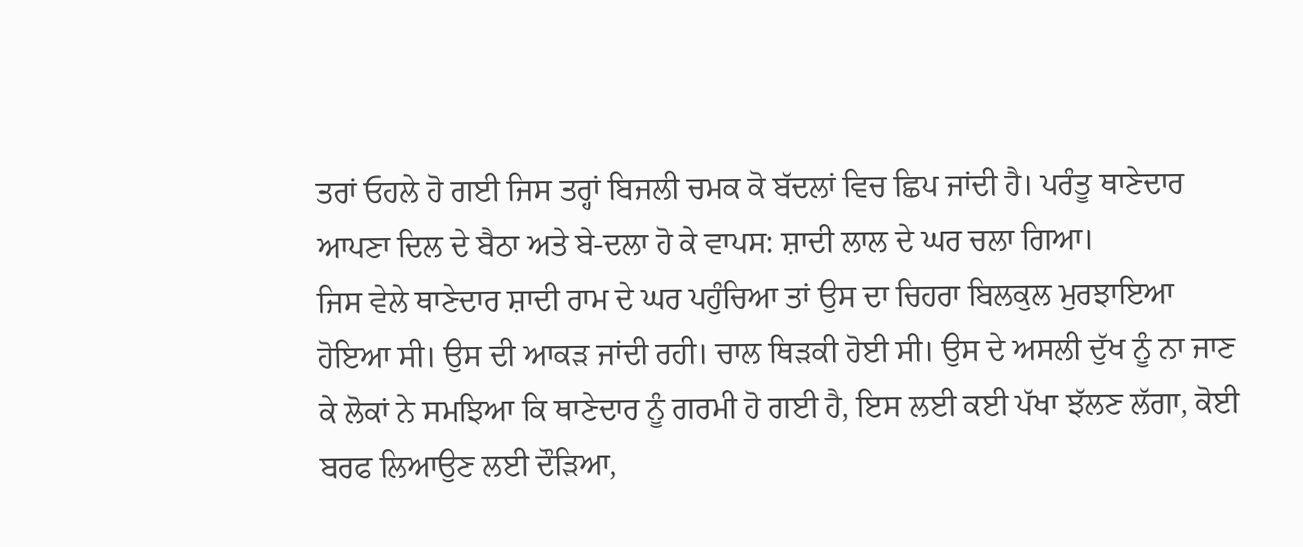ਤਰਾਂ ਓਹਲੇ ਹੋ ਗਈ ਜਿਸ ਤਰ੍ਹਾਂ ਬਿਜਲੀ ਚਮਕ ਕੋ ਬੱਦਲਾਂ ਵਿਚ ਛਿਪ ਜਾਂਦੀ ਹੈ। ਪਰੰਤੂ ਥਾਣੇਦਾਰ ਆਪਣਾ ਦਿਲ ਦੇ ਬੈਠਾ ਅਤੇ ਬੇ-ਦਲਾ ਹੋ ਕੇ ਵਾਪਸ: ਸ਼ਾਦੀ ਲਾਲ ਦੇ ਘਰ ਚਲਾ ਗਿਆ।
ਜਿਸ ਵੇਲੇ ਥਾਣੇਦਾਰ ਸ਼ਾਦੀ ਰਾਮ ਦੇ ਘਰ ਪਹੁੰਚਿਆ ਤਾਂ ਉਸ ਦਾ ਚਿਹਰਾ ਬਿਲਕੁਲ ਮੁਰਝਾਇਆ ਹੋਇਆ ਸੀ। ਉਸ ਦੀ ਆਕੜ ਜਾਂਦੀ ਰਹੀ। ਚਾਲ ਥਿੜਕੀ ਹੋਈ ਸੀ। ਉਸ ਦੇ ਅਸਲੀ ਦੁੱਖ ਨੂੰ ਨਾ ਜਾਣ ਕੇ ਲੋਕਾਂ ਨੇ ਸਮਝਿਆ ਕਿ ਥਾਣੇਦਾਰ ਨੂੰ ਗਰਮੀ ਹੋ ਗਈ ਹੈ, ਇਸ ਲਈ ਕਈ ਪੱਖਾ ਝੱਲਣ ਲੱਗਾ, ਕੋਈ ਬਰਫ ਲਿਆਉਣ ਲਈ ਦੌੜਿਆ,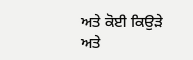ਅਤੇ ਕੋਈ ਕਿਉੜੇ ਅਤੇ